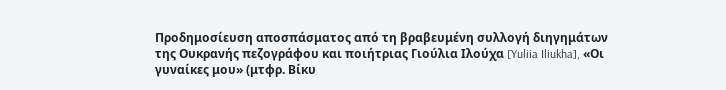Προδημοσίευση αποσπάσματος από τη βραβευμένη συλλογή διηγημάτων της Ουκρανής πεζογράφου και ποιήτριας Γιούλια Ιλούχα [Yuliia Iliukha], «Οι γυναίκες μου» (μτφρ. Βίκυ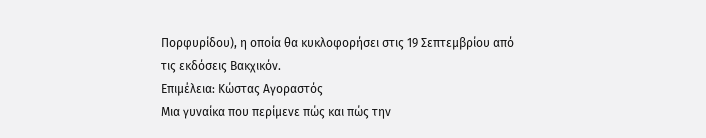Πορφυρίδου), η οποία θα κυκλοφορήσει στις 19 Σεπτεμβρίου από τις εκδόσεις Βακχικόν.
Επιμέλεια: Κώστας Αγοραστός
Μια γυναίκα που περίμενε πώς και πώς την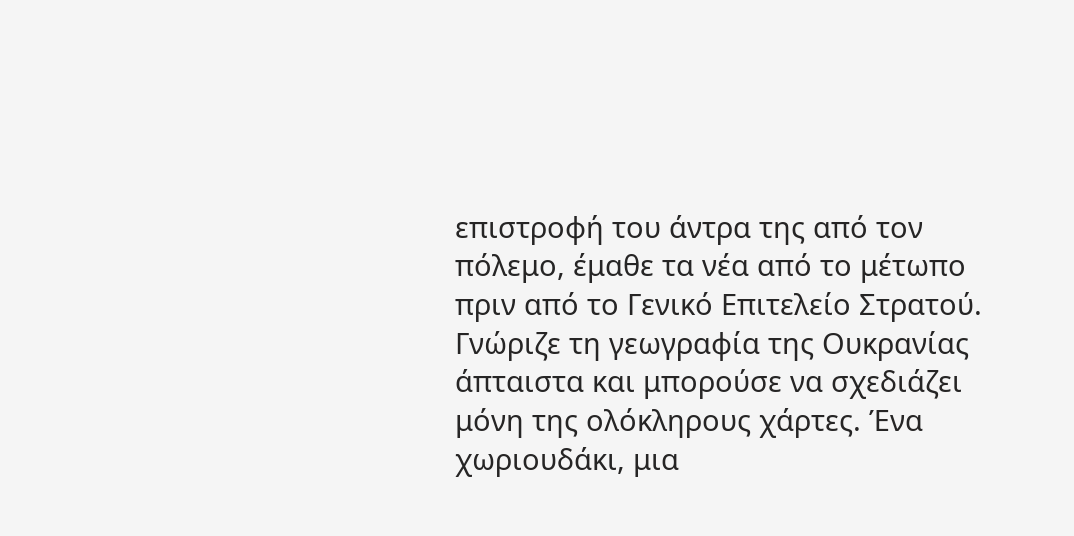επιστροφή του άντρα της από τον πόλεμο, έμαθε τα νέα από το μέτωπο πριν από το Γενικό Επιτελείο Στρατού.
Γνώριζε τη γεωγραφία της Ουκρανίας άπταιστα και μπορούσε να σχεδιάζει μόνη της ολόκληρους χάρτες. Ένα χωριουδάκι, μια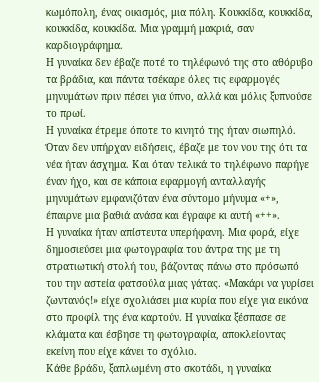κωμόπολη, ένας οικισμός, μια πόλη. Κουκκίδα, κουκκίδα, κουκκίδα, κουκκίδα. Μια γραμμή μακριά, σαν καρδιογράφημα.
Η γυναίκα δεν έβαζε ποτέ το τηλέφωνό της στο αθόρυβο τα βράδια, και πάντα τσέκαρε όλες τις εφαρμογές μηνυμάτων πριν πέσει για ύπνο, αλλά και μόλις ξυπνούσε το πρωί.
Η γυναίκα έτρεμε όποτε το κινητό της ήταν σιωπηλό. Όταν δεν υπήρχαν ειδήσεις, έβαζε με τον νου της ότι τα νέα ήταν άσχημα. Και όταν τελικά το τηλέφωνο παρήγε έναν ήχο, και σε κάποια εφαρμογή ανταλλαγής μηνυμάτων εμφανιζόταν ένα σύντομο μήνυμα «+», έπαιρνε μια βαθιά ανάσα και έγραφε κι αυτή «++».
Η γυναίκα ήταν απίστευτα υπερήφανη. Μια φορά, είχε δημοσιεύσει μια φωτογραφία του άντρα της με τη στρατιωτική στολή του, βάζοντας πάνω στο πρόσωπό του την αστεία φατσούλα μιας γάτας. «Μακάρι να γυρίσει ζωντανός!» είχε σχολιάσει μια κυρία που είχε για εικόνα στο προφίλ της ένα καρτούν. Η γυναίκα ξέσπασε σε κλάματα και έσβησε τη φωτογραφία, αποκλείοντας εκείνη που είχε κάνει το σχόλιο.
Κάθε βράδυ, ξαπλωμένη στο σκοτάδι, η γυναίκα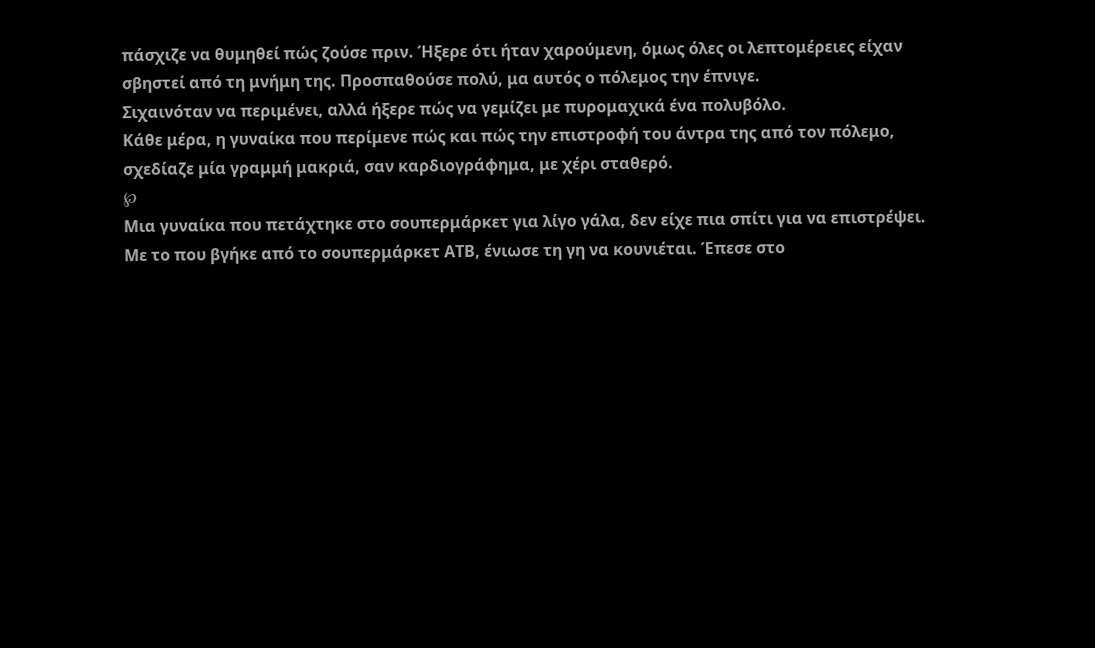πάσχιζε να θυμηθεί πώς ζούσε πριν. Ήξερε ότι ήταν χαρούμενη, όμως όλες οι λεπτομέρειες είχαν σβηστεί από τη μνήμη της. Προσπαθούσε πολύ, μα αυτός ο πόλεμος την έπνιγε.
Σιχαινόταν να περιμένει, αλλά ήξερε πώς να γεμίζει με πυρομαχικά ένα πολυβόλο.
Κάθε μέρα, η γυναίκα που περίμενε πώς και πώς την επιστροφή του άντρα της από τον πόλεμο, σχεδίαζε μία γραμμή μακριά, σαν καρδιογράφημα, με χέρι σταθερό.
℘
Μια γυναίκα που πετάχτηκε στο σουπερμάρκετ για λίγο γάλα, δεν είχε πια σπίτι για να επιστρέψει.
Με το που βγήκε από το σουπερμάρκετ ΑΤΒ, ένιωσε τη γη να κουνιέται. Έπεσε στο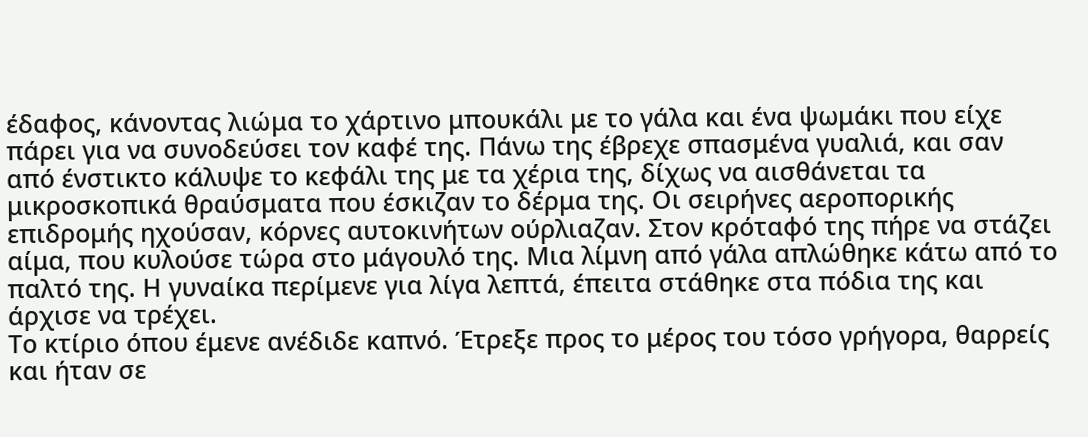έδαφος, κάνοντας λιώμα το χάρτινο μπουκάλι με το γάλα και ένα ψωμάκι που είχε πάρει για να συνοδεύσει τον καφέ της. Πάνω της έβρεχε σπασμένα γυαλιά, και σαν από ένστικτο κάλυψε το κεφάλι της με τα χέρια της, δίχως να αισθάνεται τα μικροσκοπικά θραύσματα που έσκιζαν το δέρμα της. Οι σειρήνες αεροπορικής επιδρομής ηχούσαν, κόρνες αυτοκινήτων ούρλιαζαν. Στον κρόταφό της πήρε να στάζει αίμα, που κυλούσε τώρα στο μάγουλό της. Μια λίμνη από γάλα απλώθηκε κάτω από το παλτό της. Η γυναίκα περίμενε για λίγα λεπτά, έπειτα στάθηκε στα πόδια της και άρχισε να τρέχει.
Το κτίριο όπου έμενε ανέδιδε καπνό. Έτρεξε προς το μέρος του τόσο γρήγορα, θαρρείς και ήταν σε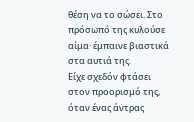θέση να το σώσει. Στο πρόσωπό της κυλούσε αίμα· έμπαινε βιαστικά στα αυτιά της.
Είχε σχεδόν φτάσει στον προορισμό της, όταν ένας άντρας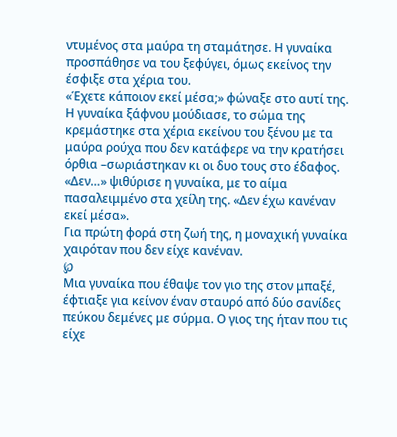ντυμένος στα μαύρα τη σταμάτησε. Η γυναίκα προσπάθησε να του ξεφύγει, όμως εκείνος την έσφιξε στα χέρια του.
«Έχετε κάποιον εκεί μέσα;» φώναξε στο αυτί της.
Η γυναίκα ξάφνου μούδιασε, το σώμα της κρεμάστηκε στα χέρια εκείνου του ξένου με τα μαύρα ρούχα που δεν κατάφερε να την κρατήσει όρθια –σωριάστηκαν κι οι δυο τους στο έδαφος.
«Δεν…» ψιθύρισε η γυναίκα, με το αίμα πασαλειμμένο στα χείλη της. «Δεν έχω κανέναν εκεί μέσα».
Για πρώτη φορά στη ζωή της, η μοναχική γυναίκα χαιρόταν που δεν είχε κανέναν.
℘
Μια γυναίκα που έθαψε τον γιο της στον μπαξέ, έφτιαξε για κείνον έναν σταυρό από δύο σανίδες πεύκου δεμένες με σύρμα. Ο γιος της ήταν που τις είχε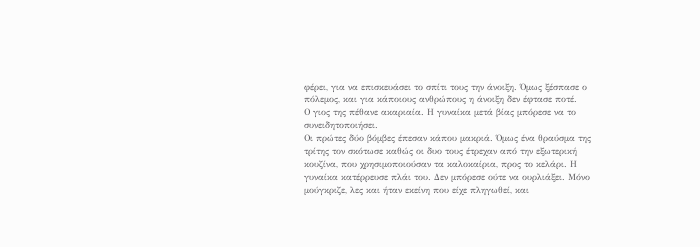φέρει, για να επισκευάσει το σπίτι τους την άνοιξη. Όμως ξέσπασε ο πόλεμος, και για κάποιους ανθρώπους η άνοιξη δεν έφτασε ποτέ.
Ο γιος της πέθανε ακαριαία. Η γυναίκα μετά βίας μπόρεσε να το συνειδητοποιήσει.
Οι πρώτες δύο βόμβες έπεσαν κάπου μακριά. Όμως ένα θραύσμα της τρίτης τον σκότωσε καθώς οι δυο τους έτρεχαν από την εξωτερική κουζίνα, που χρησιμοποιούσαν τα καλοκαίρια, προς το κελάρι. Η γυναίκα κατέρρευσε πλάι του. Δεν μπόρεσε ούτε να ουρλιάξει. Μόνο μούγκριζε, λες και ήταν εκείνη που είχε πληγωθεί, και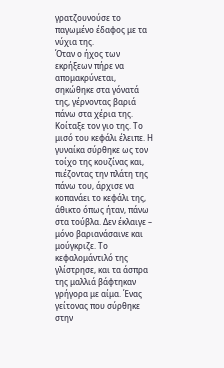γρατζουνούσε το παγωμένο έδαφος με τα νύχια της.
Όταν ο ήχος των εκρήξεων πήρε να απομακρύνεται, σηκώθηκε στα γόνατά της, γέρνοντας βαριά πάνω στα χέρια της. Κοίταξε τον γιο της. Το μισό του κεφάλι έλειπε. Η γυναίκα σύρθηκε ως τον τοίχο της κουζίνας και, πιέζοντας την πλάτη της πάνω του, άρχισε να κοπανάει το κεφάλι της, άθικτο όπως ήταν, πάνω στα τούβλα. Δεν έκλαιγε – μόνο βαριανάσαινε και μούγκριζε. Το κεφαλομάντιλό της γλίστρησε, και τα άσπρα της μαλλιά βάφτηκαν γρήγορα με αίμα. Ένας γείτονας που σύρθηκε στην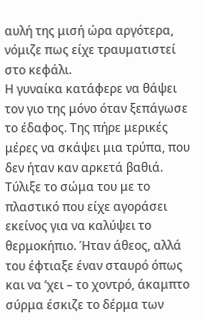αυλή της μισή ώρα αργότερα, νόμιζε πως είχε τραυματιστεί στο κεφάλι.
Η γυναίκα κατάφερε να θάψει τον γιο της μόνο όταν ξεπάγωσε το έδαφος. Της πήρε μερικές μέρες να σκάψει μια τρύπα, που δεν ήταν καν αρκετά βαθιά. Τύλιξε το σώμα του με το πλαστικό που είχε αγοράσει εκείνος για να καλύψει το θερμοκήπιο. Ήταν άθεος, αλλά του έφτιαξε έναν σταυρό όπως και να ’χει – το χοντρό, άκαμπτο σύρμα έσκιζε το δέρμα των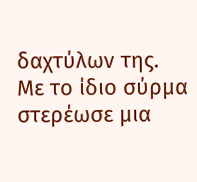δαχτύλων της. Με το ίδιο σύρμα στερέωσε μια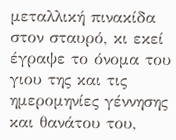μεταλλική πινακίδα στον σταυρό, κι εκεί έγραψε το όνομα του γιου της και τις ημερομηνίες γέννησης και θανάτου του,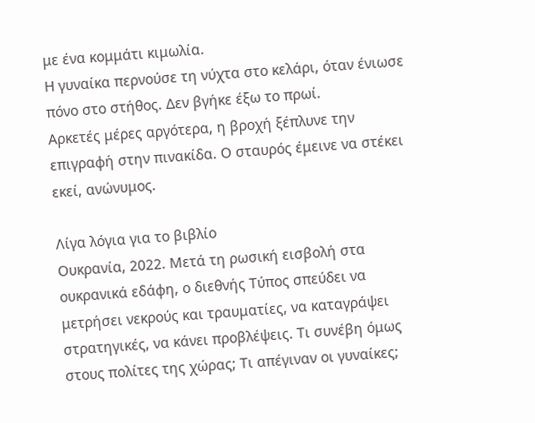με ένα κομμάτι κιμωλία.
Η γυναίκα περνούσε τη νύχτα στο κελάρι, όταν ένιωσε πόνο στο στήθος. Δεν βγήκε έξω το πρωί.
Αρκετές μέρες αργότερα, η βροχή ξέπλυνε την επιγραφή στην πινακίδα. Ο σταυρός έμεινε να στέκει εκεί, ανώνυμος.

Λίγα λόγια για το βιβλίο
Ουκρανία, 2022. Μετά τη ρωσική εισβολή στα ουκρανικά εδάφη, ο διεθνής Τύπος σπεύδει να μετρήσει νεκρούς και τραυματίες, να καταγράψει στρατηγικές, να κάνει προβλέψεις. Τι συνέβη όμως στους πολίτες της χώρας; Τι απέγιναν οι γυναίκες;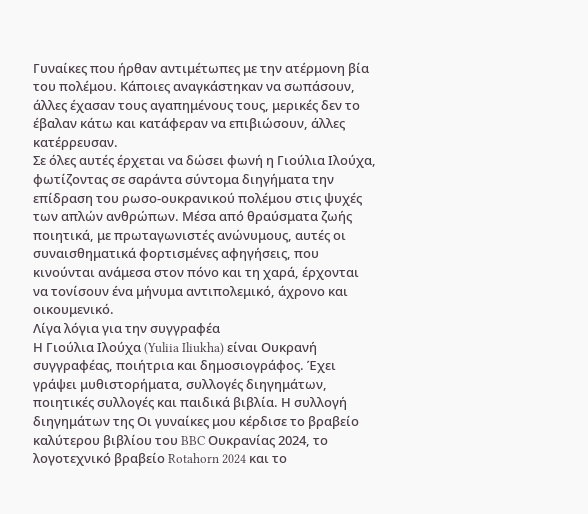Γυναίκες που ήρθαν αντιμέτωπες με την ατέρμονη βία του πολέμου. Κάποιες αναγκάστηκαν να σωπάσουν, άλλες έχασαν τους αγαπημένους τους, μερικές δεν το έβαλαν κάτω και κατάφεραν να επιβιώσουν, άλλες κατέρρευσαν.
Σε όλες αυτές έρχεται να δώσει φωνή η Γιούλια Ιλούχα, φωτίζοντας σε σαράντα σύντομα διηγήματα την επίδραση του ρωσο-ουκρανικού πολέμου στις ψυχές των απλών ανθρώπων. Μέσα από θραύσματα ζωής ποιητικά, με πρωταγωνιστές ανώνυμους, αυτές οι συναισθηματικά φορτισμένες αφηγήσεις, που κινούνται ανάμεσα στον πόνο και τη χαρά, έρχονται να τονίσουν ένα μήνυμα αντιπολεμικό, άχρονο και οικουμενικό.
Λίγα λόγια για την συγγραφέα
Η Γιούλια Ιλούχα (Yuliia Iliukha) είναι Ουκρανή συγγραφέας, ποιήτρια και δημοσιογράφος. Έχει γράψει μυθιστορήματα, συλλογές διηγημάτων, ποιητικές συλλογές και παιδικά βιβλία. Η συλλογή διηγημάτων της Οι γυναίκες μου κέρδισε το βραβείο καλύτερου βιβλίου του BBC Ουκρανίας 2024, το λογοτεχνικό βραβείο Rotahorn 2024 και το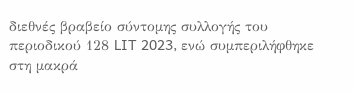διεθνές βραβείο σύντομης συλλογής του περιοδικού 128 LIT 2023, ενώ συμπεριλήφθηκε στη μακρά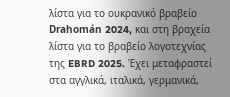λίστα για το ουκρανικό βραβείο Drahomán 2024, και στη βραχεία λίστα για το βραβείο λογοτεχνίας της EBRD 2025. Έχει μεταφραστεί στα αγγλικά, ιταλικά, γερμανικά,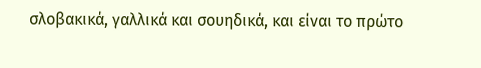σλοβακικά, γαλλικά και σουηδικά, και είναι το πρώτο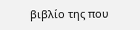βιβλίο της που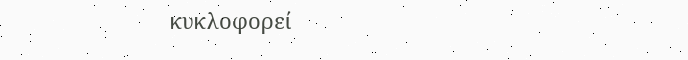κυκλοφορεί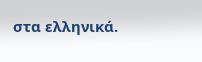στα ελληνικά.